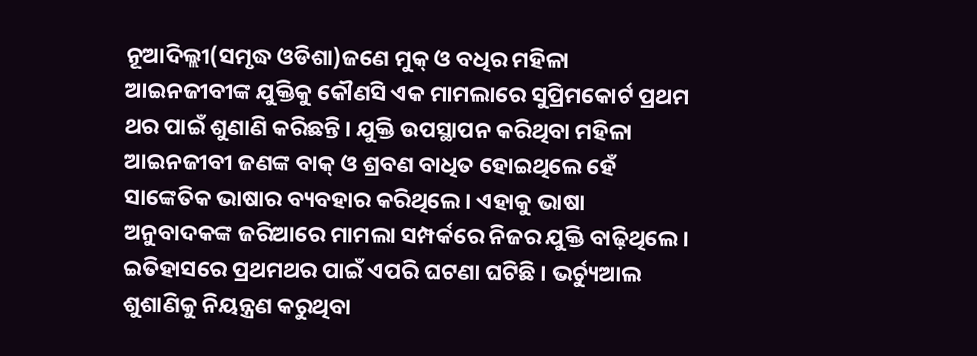ନୂଆଦିଲ୍ଲୀ(ସମୃଦ୍ଧ ଓଡିଶା)ଜଣେ ମୁକ୍ ଓ ବଧିର ମହିଳା ଆଇନଜୀବୀଙ୍କ ଯୁକ୍ତିକୁ କୌଣସି ଏକ ମାମଲାରେ ସୁପ୍ରିମକୋର୍ଟ ପ୍ରଥମ ଥର ପାଇଁ ଶୁଣାଣି କରିଛନ୍ତି । ଯୁକ୍ତି ଉପସ୍ଥାପନ କରିଥିବା ମହିଳା ଆଇନଜୀବୀ ଜଣଙ୍କ ବାକ୍ ଓ ଶ୍ରବଣ ବାଧିତ ହୋଇଥିଲେ ହେଁ ସାଙ୍କେତିକ ଭାଷାର ବ୍ୟବହାର କରିଥିଲେ। ଏହାକୁ ଭାଷା ଅନୁବାଦକଙ୍କ ଜରିଆରେ ମାମଲା ସମ୍ପର୍କରେ ନିଜର ଯୁକ୍ତି ବାଢ଼ିଥିଲେ। ଇତିହାସରେ ପ୍ରଥମଥର ପାଇଁ ଏପରି ଘଟଣା ଘଟିଛି । ଭର୍ଚ୍ୟୁଆଲ ଶୁଶାଣିକୁ ନିୟନ୍ତ୍ରଣ କରୁଥିବା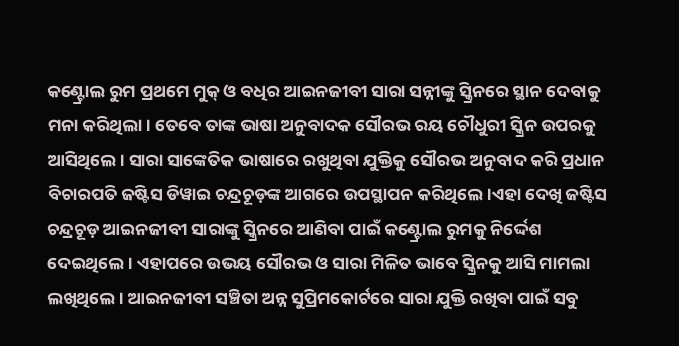କଣ୍ଟ୍ରୋଲ ରୁମ ପ୍ରଥମେ ମୁକ୍ ଓ ବଧିର ଆଇନଜୀବୀ ସାରା ସନ୍ନୀଙ୍କୁ ସ୍କ୍ରିନରେ ସ୍ଥାନ ଦେବାକୁ ମନା କରିଥିଲା। ତେବେ ତାଙ୍କ ଭାଷା ଅନୁବାଦକ ସୌରଭ ରୟ ଚୌଧୁରୀ ସ୍କ୍ରିନ ଉପରକୁ ଆସିଥିଲେ। ସାରା ସାଙ୍କେତିକ ଭାଷାରେ ରଖୁଥିବା ଯୁକ୍ତିକୁ ସୌରଭ ଅନୁବାଦ କରି ପ୍ରଧାନ ବିଚାରପତି ଜଷ୍ଟିସ ଡିୱାଇ ଚନ୍ଦ୍ରଚୂଡ଼ଙ୍କ ଆଗରେ ଉପସ୍ଥାପନ କରିଥିଲେ।ଏହା ଦେଖି ଜଷ୍ଟିସ ଚନ୍ଦ୍ରଚୂଡ଼ ଆଇନଜୀବୀ ସାରାଙ୍କୁ ସ୍କ୍ରିନରେ ଆଣିବା ପାଇଁ କଣ୍ଟ୍ରୋଲ ରୁମକୁ ନିର୍ଦ୍ଦେଶ ଦେଇଥିଲେ। ଏହାପରେ ଉଭୟ ସୌରଭ ଓ ସାରା ମିଳିତ ଭାବେ ସ୍କ୍ରିନକୁ ଆସି ମାମଲା ଲଖିଥିଲେ। ଆଇନଜୀବୀ ସଞ୍ଚିତା ଅନ୍ନ ସୁପ୍ରିମକୋର୍ଟରେ ସାରା ଯୁକ୍ତି ରଖିବା ପାଇଁ ସବୁ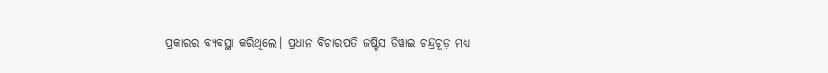ପ୍ରକାରର ବ୍ୟବସ୍ଥା କରିଥିଲେ। ପ୍ରଧାନ ବିଚାରପତି ଜଷ୍ଟିସ ଡିୱାଇ ଚନ୍ଦ୍ରଚୂଡ଼ ମଧ୍ୟ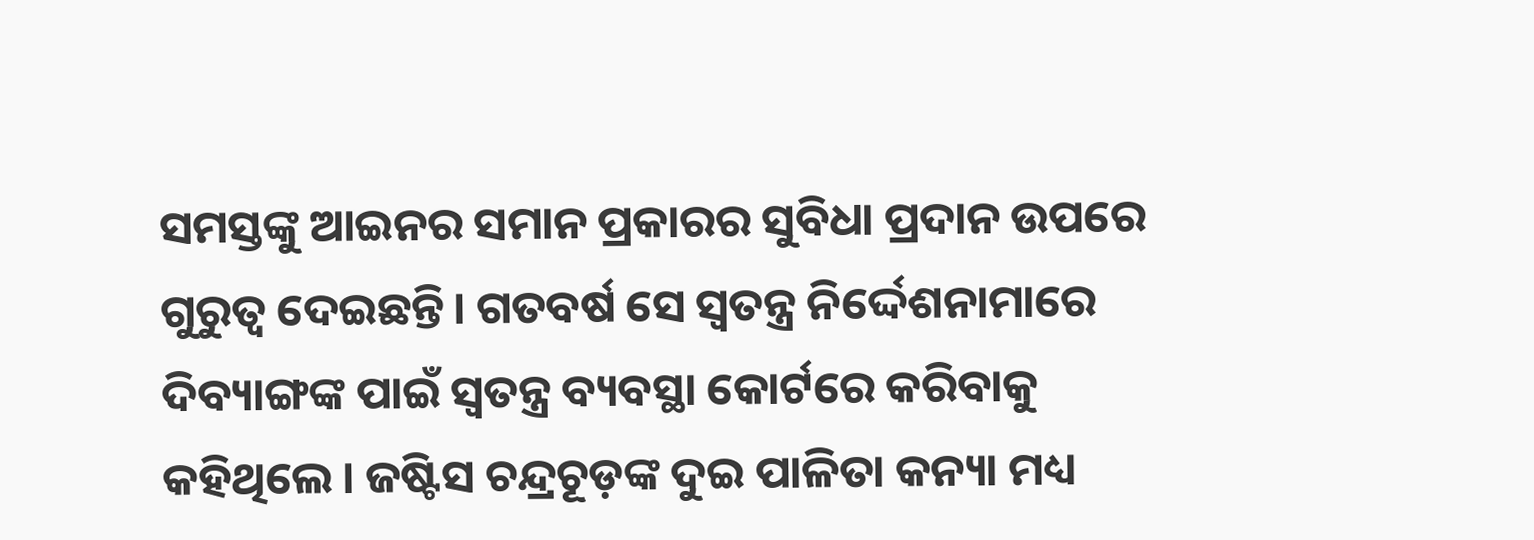ସମସ୍ତଙ୍କୁ ଆଇନର ସମାନ ପ୍ରକାରର ସୁବିଧା ପ୍ରଦାନ ଉପରେ ଗୁରୁତ୍ୱ ଦେଇଛନ୍ତି। ଗତବର୍ଷ ସେ ସ୍ୱତନ୍ତ୍ର ନିର୍ଦ୍ଦେଶନାମାରେ ଦିବ୍ୟାଙ୍ଗଙ୍କ ପାଇଁ ସ୍ୱତନ୍ତ୍ର ବ୍ୟବସ୍ଥା କୋର୍ଟରେ କରିବାକୁ କହିଥିଲେ। ଜଷ୍ଟିସ ଚନ୍ଦ୍ରଚୂଡ଼ଙ୍କ ଦୁଇ ପାଳିତା କନ୍ୟା ମଧ୍ୟ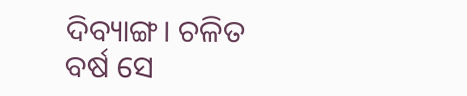ଦିବ୍ୟାଙ୍ଗ। ଚଳିତ ବର୍ଷ ସେ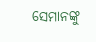ସେମାନଙ୍କୁ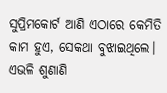ସୁପ୍ରିମକୋର୍ଟ ଆଣି ଏଠାରେ କେମିତି କାମ ହୁଏ, ସେକଥା ବୁଝାଇଥିଲେ। ଏଭଳି ଶୁଣାଣି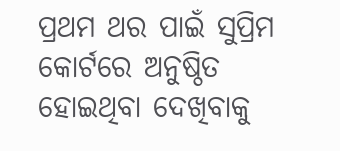ପ୍ରଥମ ଥର ପାଇଁ ସୁପ୍ରିମ କୋର୍ଟରେ ଅନୁଷ୍ଠିତ ହୋଇଥିବା ଦେଖିବାକୁ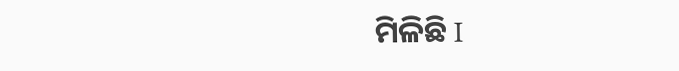ମିଳିଛି I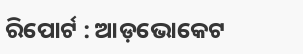ରିପୋର୍ଟ : ଆଡ଼ଭୋକେଟ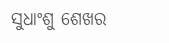ସୁଧାଂଶୁ ଶେଖର